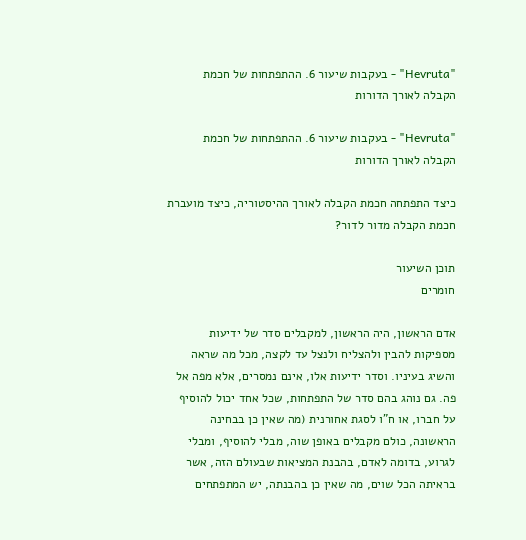"Hevruta" - בעקבות שיעור 6. ההתפתחות של חכמת הקבלה לאורך הדורות

"Hevruta" - בעקבות שיעור 6. ההתפתחות של חכמת הקבלה לאורך הדורות

כיצד התפתחה חכמת הקבלה לאורך ההיסטוריה, כיצד מועברת חכמת הקבלה מדור לדור?

תוכן השיעור
חומרים

אדם הראשון, היה הראשון, למקבלים סדר של ידיעות מספיקות להבין ולהצליח ולנצל עד לקצה, מכל מה שראה והשיג בעיניו. וסדר ידיעות אלו, אינם נמסרים, אלא מפה אל פה. גם נוהג בהם סדר של התפתחות, שכל אחד יכול להוסיף על חברו, או ח"ו לסגת אחורנית (מה שאין כן בבחינה הראשונה, כולם מקבלים באופן שוה, מבלי להוסיף, ומבלי לגרוע, בדומה לאדם, בהבנת המציאות שבעולם הזה, אשר בראיתה הכל שוים, מה שאין כן בהבנתה, יש המתפתחים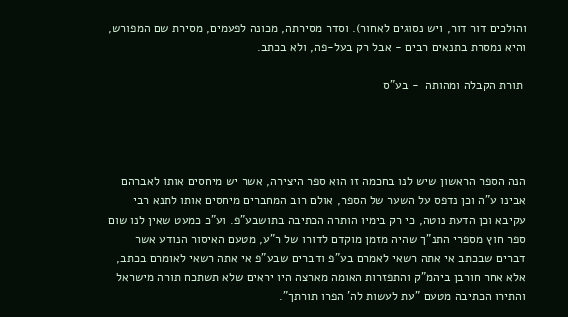והולכים דור דור, ויש נסוגים לאחור). וסדר מסירתה, מכונה לפעמים, מסירת שם המפורש, והיא נמסרת בתנאים רבים - אבל רק בעל-פה, ולא בכתב.

 תורת הקבלה ומהותה  - בע"ס




הנה הספר הראשון שיש לנו בחכמה זו הוא ספר היצירה, אשר יש מיחסים אותו לאברהם אבינו ע"ה וכן נדפס על השער של הספר, אולם רוב המחברים מיחסים אותו לתנא רבי עקיבא וכן הדעת נוטה, כי רק בימיו הותרה הכתיבה בתושבע"פ. וע"כ כמעט שאין לנו שום ספר חוץ מספרי התנ"ך שהיה מזמן מוקדם לדורו של ר"ע, מטעם האיסור הנודע אשר דברים שבכתב אי אתה רשאי לאמרם בע"פ ודברים שבע"פ אי אתה רשאי לאומרם בכתב, אלא אחר חורבן ביהמ"ק והתפזרות האומה מארצה היו יראים שלא תשתכח תורה מישראל והתירו הכתיבה מטעם "עת לעשות לה' הפרו תורתך".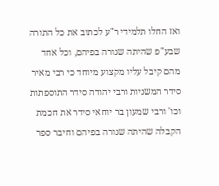ואז החלו תלמידי ר"ע לכתוב את כל התורה שבע"פ שהיתה שגורה בפיהם, וכל אחד מהם קיבל עליו מקצוע מיוחד כי רבי מאיר סידר המשניות ורבי יהודה סידר התוספתות וכו' ורבי שמעון בר יוחאי סידר את חכמת הקבלה שהיתה שגורה בפיהם וחיבר ספר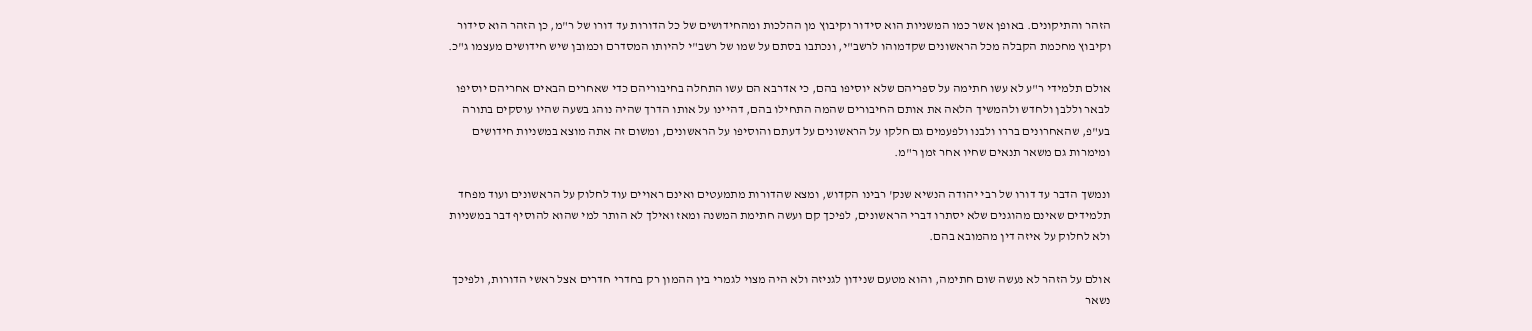הזהר והתיקונים. באופן אשר כמו המשניות הוא סידור וקיבוץ מן ההלכות ומהחידושים של כל הדורות עד דורו של ר"מ, כן הזהר הוא סידור וקיבוץ מחכמת הקבלה מכל הראשונים שקדמוהו לרשב"י, ונכתבו בסתם על שמו של רשב"י להיותו המסדרם וכמובן שיש חידושים מעצמו ג"כ.

אולם תלמידי ר"ע לא עשו חתימה על ספריהם שלא יוסיפו בהם, כי אדרבא הם עשו התחלה בחיבוריהם כדי שאחרים הבאים אחריהם יוסיפו לבאר וללבן ולחדש ולהמשיך הלאה את אותם החיבורים שהמה התחילו בהם, דהיינו על אותו הדרך שהיה נוהג בשעה שהיו עוסקים בתורה בע"פ, שהאחרונים בררו ולבנו ולפעמים גם חלקו על הראשונים על דעתם והוסיפו על הראשונים, ומשום זה אתה מוצא במשניות חידושים ומימרות גם משאר תנאים שחיו אחר זמן ר"מ.

ונמשך הדבר עד דורו של רבי יהודה הנשיא שנק' רבינו הקדוש, ומצא שהדורות מתמעטים ואינם ראויים עוד לחלוק על הראשונים ועוד מפחד תלמידים שאינם מהוגנים שלא יסתרו דברי הראשונים, לפיכך קם ועשה חתימת המשנה ומאז ואילך לא הותר למי שהוא להוסיף דבר במשניות ולא לחלוק על איזה דין מהמובא בהם.

אולם על הזהר לא נעשה שום חתימה, והוא מטעם שנידון לגניזה ולא היה מצוי לגמרי בין ההמון רק בחדרי חדרים אצל ראשי הדורות, ולפיכך נשאר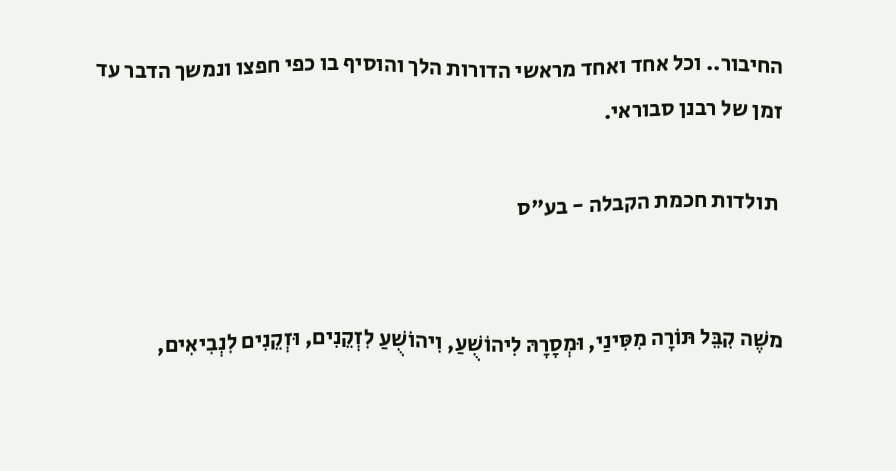החיבור.. וכל אחד ואחד מראשי הדורות הלך והוסיף בו כפי חפצו ונמשך הדבר עד זמן של רבנן סבוראי.

 תולדות חכמת הקבלה - בע"ס


משֶׁה קִבֵּל תּוֹרָה מִסִּינַי, וּמְסָרָהּ לִיהוֹשֻׁעַ, וִיהוֹשֻׁעַ לִזְקֵנִים, וּזְקֵנִים לִנְבִיאִים,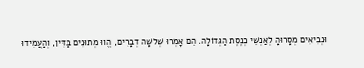וּנְבִיאִים מְסָרוּהָ לְאַנְשֵׁי כְנֶסֶת הַגְּדוֹלָה. הֵם אָמְרוּ שְׁלשָׁה דְבָרִים, הֱווּ מְתוּנִים בַּדִּין, וְהַעֲמִידוּ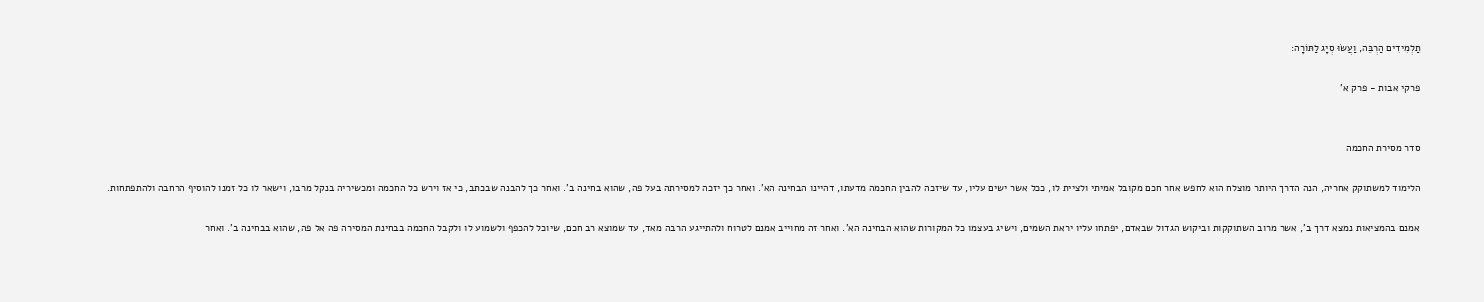תַלְמִידִים הַרְבֵּה, וַעֲשׂוּ סְיָג לַתּוֹרָה:

פרקי אבות - פרק א'


סדר מסירת החכמה

הלימוד למשתוקק אחריה, הנה הדרך היותר מוצלח הוא לחפש אחר חכם מקובל אמיתי ולציית לו, ככל אשר ישים עליו, עד שיזכה להבין החכמה מדעתו, דהיינו הבחינה הא'. ואחר כך יזכה למסירתה בעל פה, שהוא בחינה ב'. ואחר כך להבנה שבכתב, כי אז וירש כל החכמה ומכשיריה בנקל מרבו, וישאר לו כל זמנו להוסיף הרחבה ולהתפתחות.

אמנם בהמציאות נמצא דרך ב', אשר מרוב השתוקקות וביקוש הגדול שבאדם, יפתחו עליו יראת השמים, וישיג בעצמו כל המקורות שהוא הבחינה הא'. ואחר זה מחוייב אמנם לטרוח ולהתייגע הרבה מאד, עד שמוצא רב חכם, שיוכל להכפף ולשמוע לו ולקבל החכמה בבחינת המסירה פה אל פה, שהוא בבחינה ב'. ואחר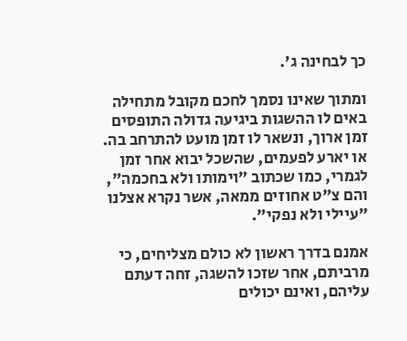כך לבחינה ג'.

ומתוך שאינו נסמך לחכם מקובל מתחילה באים לו ההשגות ביגיעה גדולה התופסים זמן ארוך, ונשאר לו זמן מועט להתרחב בה. או יארע לפעמים, שהשכל יבוא אחר זמן לגמרי, כמו שכתוב "וימותו ולא בחכמה", והם צ"ט אחוזים ממאה, אשר נקרא אצלנו "עיילי ולא נפקי".

אמנם בדרך ראשון לא כולם מצליחים, כי מרביתם, אחר שזכו להשגה, זחה דעתם עליהם, ואינם יכולים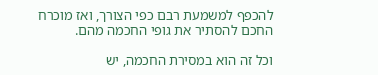להכפף למשמעת רבם כפי הצורך, ואז מוכרח החכם להסתיר את גופי החכמה מהם.

וכל זה הוא במסירת החכמה, יש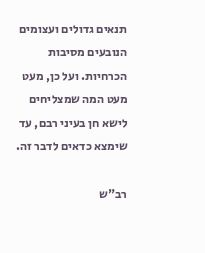תנאים גדולים ועצומים הנובעים מסיבות הכרחיות. ועל כן, מעט מעט המה שמצליחים לישא חן בעיני רבם, עד שימצא כדאים לדבר זה.

רב"ש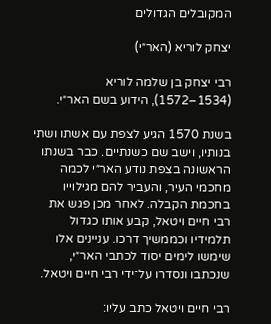המקובלים הגדולים

יצחק לוריא (האר״י)

רבי יצחק בן שלמה לוריא (1534–1572), הידוע בשם האר״י.

בשנת 1570 הגיע לצפת עם אשתו ושתי בנותיו, וישב שם כשנתיים. כבר בשנתו הראשונה בצפת נודע האר״י לכמה מחכמי העיר, והעביר להם מגילוייו בחכמת הקבלה. לאחר מכן פגש את רבי חיים ויטאל, קבע אותו כגדול תלמידיו וכממשיך דרכו. עניינים אלו שימשו לימים יסוד לכתבי האר״י, שנכתבו ונסדרו על־ידי רבי חיים ויטאל.

רבי חיים ויטאל כתב עליו: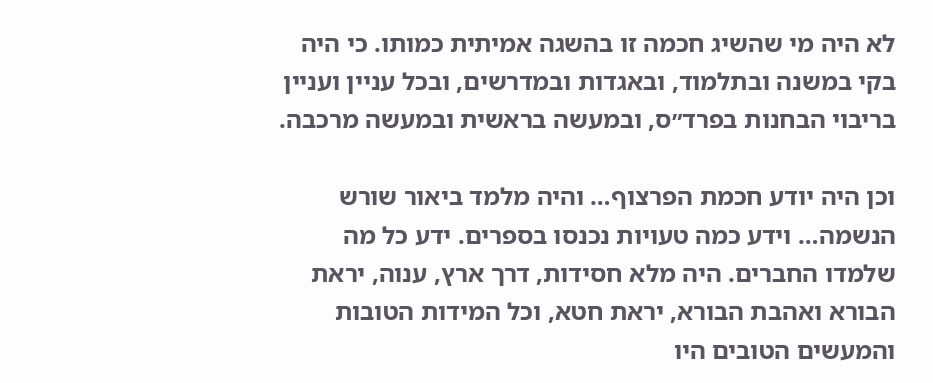לא היה מי שהשיג חכמה זו בהשגה אמיתית כמותו. כי היה בקי במשנה ובתלמוד, ובאגדות ובמדרשים, ובכל עניין ועניין בריבוי הבחנות בפרד״ס, ובמעשה בראשית ובמעשה מרכבה.

וכן היה יודע חכמת הפרצוף… והיה מלמד ביאור שורש הנשמה… וידע כמה טעויות נכנסו בספרים. ידע כל מה שלמדו החברים. היה מלא חסידות, דרך ארץ, ענוה, יראת הבורא ואהבת הבורא, יראת חטא, וכל המידות הטובות והמעשים הטובים היו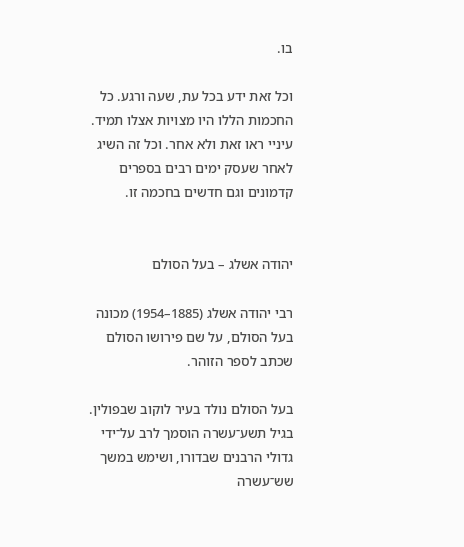בו.

וכל זאת ידע בכל עת, שעה ורגע. כל החכמות הללו היו מצויות אצלו תמיד. עיניי ראו זאת ולא אחר. וכל זה השיג לאחר שעסק ימים רבים בספרים קדמונים וגם חדשים בחכמה זו.


יהודה אשלג – בעל הסולם

רבי יהודה אשלג (1885–1954) מכונה בעל הסולם, על שם פירושו הסולם שכתב לספר הזוהר.

בעל הסולם נולד בעיר לוקוב שבפולין. בגיל תשע־עשרה הוסמך לרב על־ידי גדולי הרבנים שבדורו, ושימש במשך שש־עשרה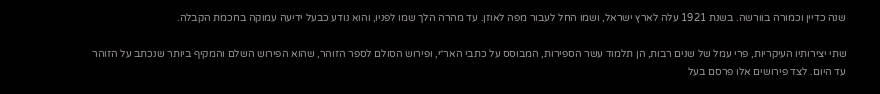שנה כדיין וכמורה בוורשה. בשנת 1921 עלה לארץ ישראל, ושמו החל לעבור מפה לאוזן. עד מהרה הלך שמו לפניו, והוא נודע כבעל ידיעה עמוקה בחכמת הקבלה.

שתי יצירותיו העיקריות, פרי עמל של שנים רבות, הן תלמוד עשר הספירות, המבוסס על כתבי האר״י, ופירוש הסולם לספר הזוהר, שהוא הפירוש השלם והמקיף ביותר שנכתב על הזוהר עד היום. לצד פירושים אלו פרסם בעל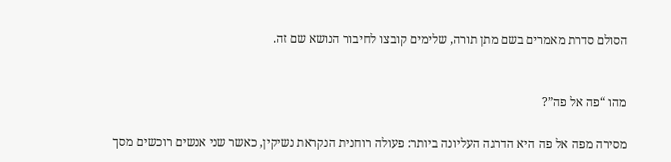הסולם סדרת מאמרים בשם מתן תורה, שלימים קובצו לחיבור הנושא שם זה.


מהו “פה אל פה”?

מסירה מפה אל פה היא הדרגה העליונה ביותר: פעולה רוחנית הנקראת נשיקין, כאשר שני אנשים רוכשים מסך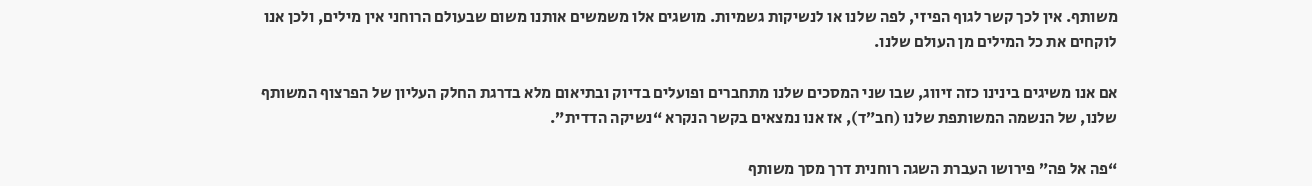משותף. אין לכך קשר לגוף הפיזי, לפה שלנו או לנשיקות גשמיות. מושגים אלו משמשים אותנו משום שבעולם הרוחני אין מילים, ולכן אנו לוקחים את כל המילים מן העולם שלנו.

אם אנו משיגים בינינו כזה זיווג, שבו שני המסכים שלנו מתחברים ופועלים בדיוק ובתיאום מלא בדרגת החלק העליון של הפרצוף המשותף שלנו, של הנשמה המשותפת שלנו (חב״ד), אז אנו נמצאים בקשר הנקרא “נשיקה הדדית”.

“פה אל פה” פירושו העברת השגה רוחנית דרך מסך משותף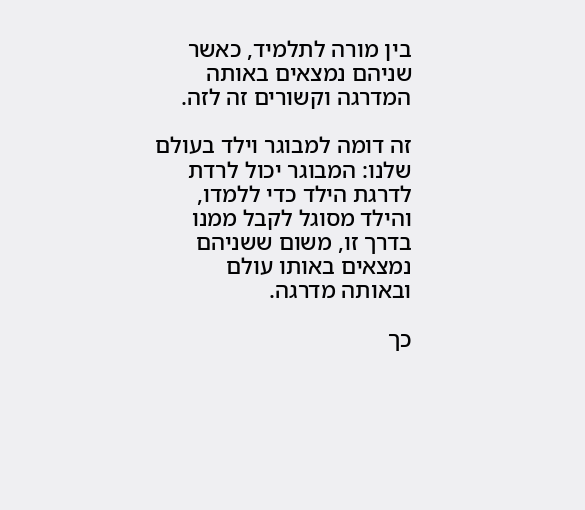בין מורה לתלמיד, כאשר שניהם נמצאים באותה המדרגה וקשורים זה לזה.

זה דומה למבוגר וילד בעולם שלנו: המבוגר יכול לרדת לדרגת הילד כדי ללמדו, והילד מסוגל לקבל ממנו בדרך זו, משום ששניהם נמצאים באותו עולם ובאותה מדרגה.

כך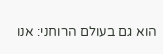הוא גם בעולם הרוחני: אנו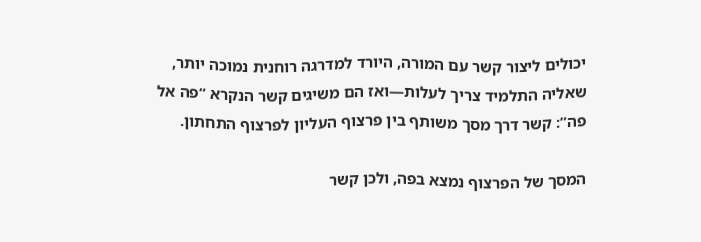יכולים ליצור קשר עם המורה, היורד למדרגה רוחנית נמוכה יותר, שאליה התלמיד צריך לעלות—ואז הם משיגים קשר הנקרא “פה אל פה”: קשר דרך מסך משותף בין פרצוף העליון לפרצוף התחתון.

המסך של הפרצוף נמצא בפה, ולכן קשר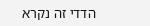הדדי זה נקרא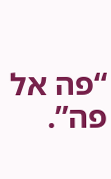“פה אל פה”.